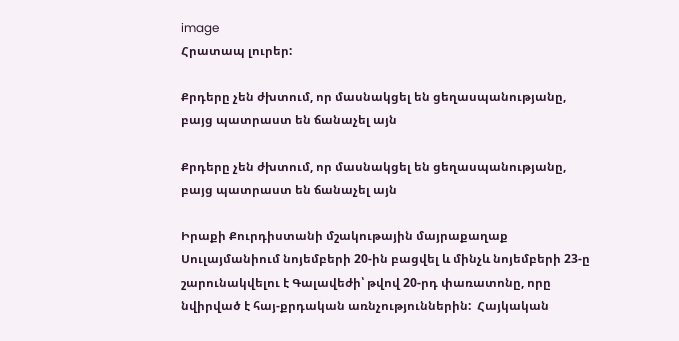image
Հրատապ լուրեր:

Քրդերը չեն ժխտում, որ մասնակցել են ցեղասպանությանը, բայց պատրաստ են ճանաչել այն

Քրդերը չեն ժխտում, որ մասնակցել են ցեղասպանությանը, բայց պատրաստ են ճանաչել այն

Իրաքի Քուրդիստանի մշակութային մայրաքաղաք Սուլայմանիում նոյեմբերի 20-ին բացվել և մինչև նոյեմբերի 23-ը շարունակվելու է Գալավեժի՝ թվով 20-րդ փառատոնը, որը նվիրված է հայ-քրդական առնչություններին:  Հայկական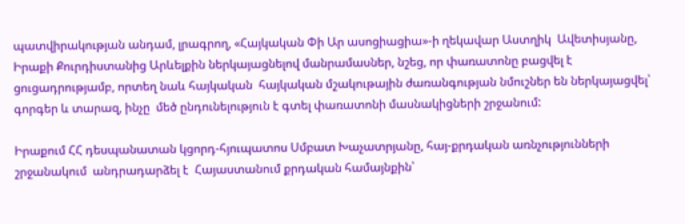պատվիրակության անդամ, լրագրող, «Հայկական Փի Ար ասոցիացիա»-ի ղեկավար Աստղիկ  Ավետիսյանը, Իրաքի Քուրդիստանից Արևելքին ներկայացնելով մանրամասներ, նշեց, որ փառատոնը բացվել է ցուցադրությամբ, որտեղ նաև հայկական  հայկական մշակութային ժառանգության նմուշներ են ներկայացվել՝ գորգեր և տարազ, ինչը  մեծ ընդունելություն է գտել փառատոնի մասնակիցների շրջանում:

Իրաքում ՀՀ դեսպանատան կցորդ-հյուպատոս Սմբատ Խաչատրյանը, հայ-քրդական առնչությունների շրջանակում  անդրադարձել է  Հայաստանում քրդական համայնքին՝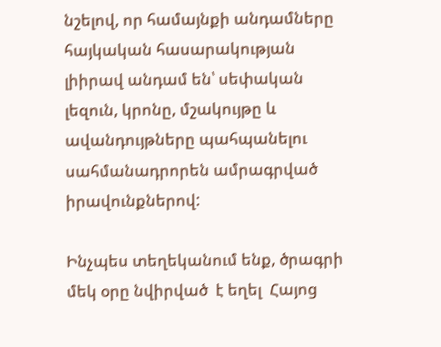նշելով, որ համայնքի անդամները հայկական հասարակության լիիրավ անդամ են՝ սեփական լեզուն, կրոնը, մշակույթը և ավանդույթները պահպանելու սահմանադրորեն ամրագրված  իրավունքներով:

Ինչպես տեղեկանում ենք, ծրագրի մեկ օրը նվիրված  է եղել  Հայոց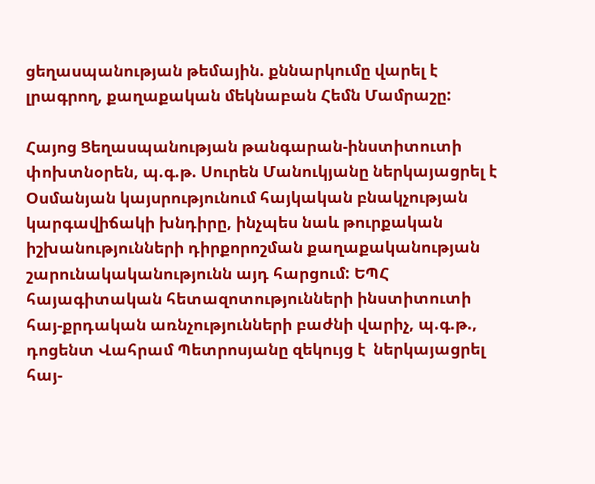ցեղասպանության թեմային. քննարկումը վարել է  լրագրող, քաղաքական մեկնաբան Հեմն Մամրաշը:

Հայոց Ցեղասպանության թանգարան-ինստիտուտի փոխտնօրեն, պ.գ.թ. Սուրեն Մանուկյանը ներկայացրել է Օսմանյան կայսրությունում հայկական բնակչության կարգավիճակի խնդիրը, ինչպես նաև թուրքական իշխանությունների դիրքորոշման քաղաքականության շարունակականությունն այդ հարցում: ԵՊՀ հայագիտական հետազոտությունների ինստիտուտի հայ-քրդական առնչությունների բաժնի վարիչ, պ.գ.թ., դոցենտ Վահրամ Պետրոսյանը զեկույց է  ներկայացրել  հայ-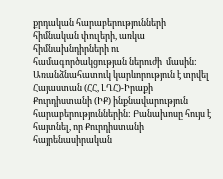քրդական հարաբերությունների հիմնական փուլերի, առկա հիմնախնդիրների ու համագործակցության ներուժի  մասին: Առանձնահատուկ կարևորություն է տրվել   Հայաստան (ՀՀ, ԼՂՀ)-Իրաքի Քուրդիստանի (ԻՔ) ինքնավարություն հարաբերություններին: Բանախոսը հույս է հայտնել, որ Քուրդիստանի հայրենասիրական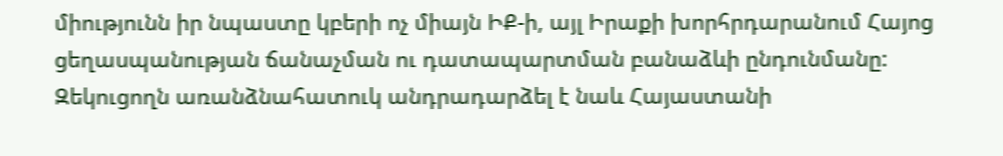միությունն իր նպաստը կբերի ոչ միայն ԻՔ-ի, այլ Իրաքի խորհրդարանում Հայոց ցեղասպանության ճանաչման ու դատապարտման բանաձևի ընդունմանը: Զեկուցողն առանձնահատուկ անդրադարձել է նաև Հայաստանի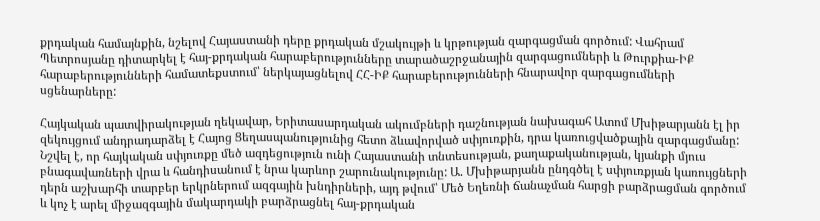քրդական համայնքին, նշելով Հայաստանի դերը քրդական մշակույթի և կրթության զարգացման գործում: Վահրամ Պետրոսյանը դիտարկել է հայ-քրդական հարաբերությունները տարածաշրջանային զարգացումների և Թուրքիա-ԻՔ հարաբերությունների համատեքստում՝ ներկայացնելով ՀՀ-ԻՔ հարաբերությունների հնարավոր զարգացումների սցենարները:

Հայկական պատվիրակության ղեկավար, Երիտասարդական ակումբների դաշնության նախագահ Ատոմ Մխիթարյանն էլ իր զեկույցում անդրադարձել է Հայոց Ցեղասպանությունից հետո ձևավորված սփյուռքին, դրա կառուցվածքային զարգացմանը: Նշվել է, որ հայկական սփյուռքը մեծ ազդեցություն ունի Հայաստանի տնտեսության, քաղաքականության, կյանքի մյուս բնագավառների վրա և հանդիսանում է նրա կարևոր շարունակությունը: Ա. Մխիթարյանն ընդգծել է սփյուռքյան կառույցների դերն աշխարհի տարբեր երկրներում ազգային խնդիրների, այդ թվում՝ Մեծ Եղեռնի ճանաչման հարցի բարձրացման գործում և կոչ է արել միջազգային մակարդակի բարձրացնել հայ-քրդական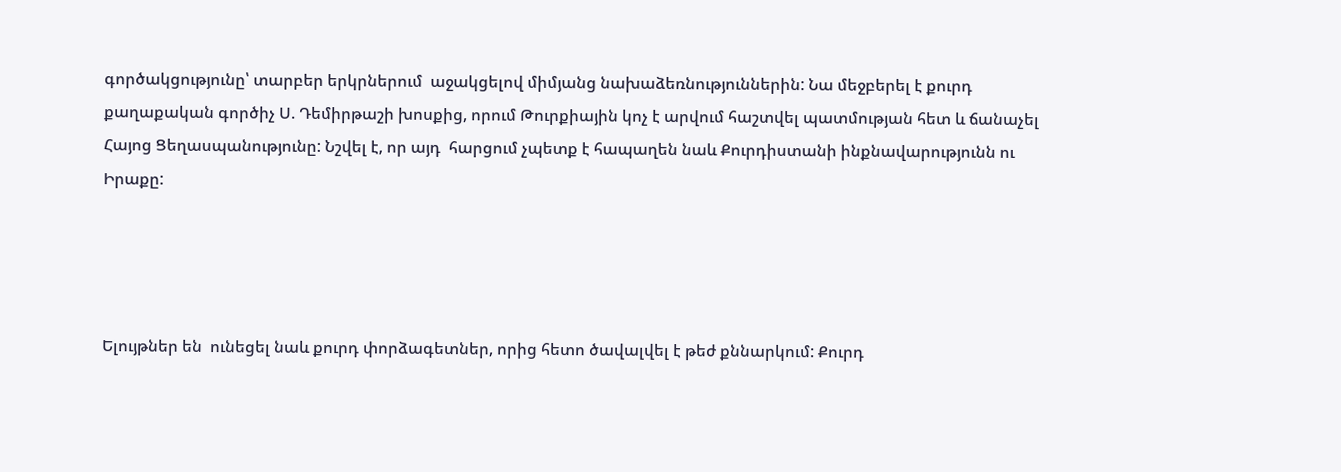գործակցությունը՝ տարբեր երկրներում  աջակցելով միմյանց նախաձեռնություններին: Նա մեջբերել է քուրդ քաղաքական գործիչ Ս. Դեմիրթաշի խոսքից, որում Թուրքիային կոչ է արվում հաշտվել պատմության հետ և ճանաչել Հայոց Ցեղասպանությունը: Նշվել է, որ այդ  հարցում չպետք է հապաղեն նաև Քուրդիստանի ինքնավարությունն ու Իրաքը:




Ելույթներ են  ունեցել նաև քուրդ փորձագետներ, որից հետո ծավալվել է թեժ քննարկում: Քուրդ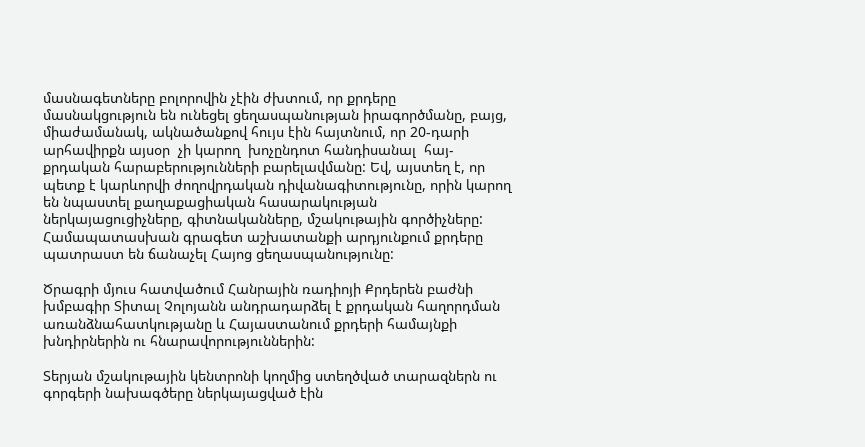մասնագետները բոլորովին չէին ժխտում, որ քրդերը մասնակցություն են ունեցել ցեղասպանության իրագործմանը, բայց, միաժամանակ, ակնածանքով հույս էին հայտնում, որ 20-դարի արհավիրքն այսօր  չի կարող  խոչընդոտ հանդիսանալ  հայ-քրդական հարաբերությունների բարելավմանը: Եվ, այստեղ է, որ պետք է կարևորվի ժողովրդական դիվանագիտությունը, որին կարող են նպաստել քաղաքացիական հասարակության ներկայացուցիչները, գիտնականները, մշակութային գործիչները: Համապատասխան գրագետ աշխատանքի արդյունքում քրդերը պատրաստ են ճանաչել Հայոց ցեղասպանությունը:

Ծրագրի մյուս հատվածում Հանրային ռադիոյի Քրդերեն բաժնի խմբագիր Տիտալ Չոլոյանն անդրադարձել է քրդական հաղորդման առանձնահատկությանը և Հայաստանում քրդերի համայնքի խնդիրներին ու հնարավորություններին:

Տերյան մշակութային կենտրոնի կողմից ստեղծված տարազներն ու գորգերի նախագծերը ներկայացված էին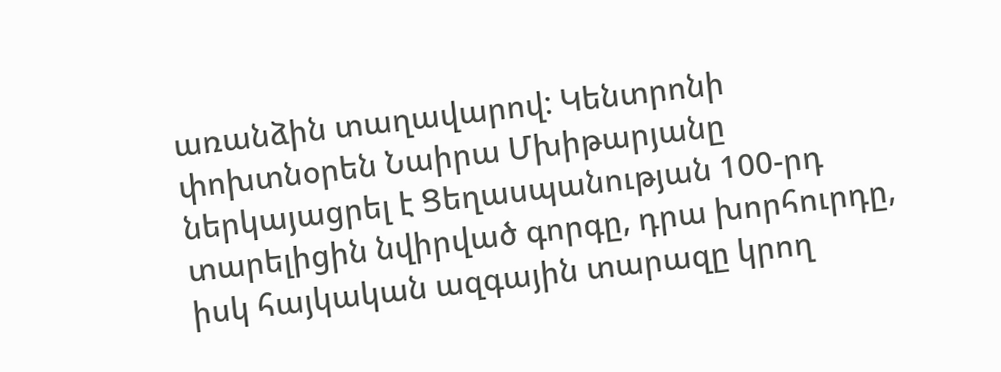առանձին տաղավարով: Կենտրոնի փոխտնօրեն Նաիրա Մխիթարյանը ներկայացրել է Ցեղասպանության 100-րդ տարելիցին նվիրված գորգը, դրա խորհուրդը, իսկ հայկական ազգային տարազը կրող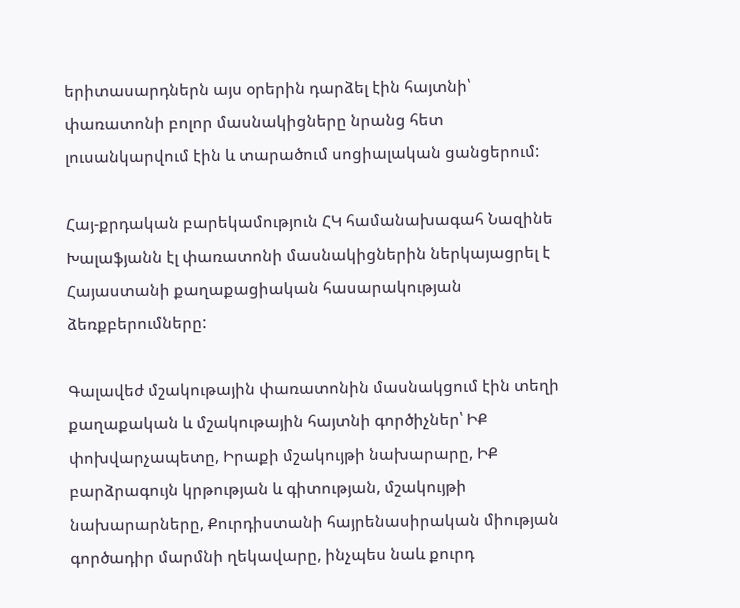երիտասարդներն այս օրերին դարձել էին հայտնի՝ փառատոնի բոլոր մասնակիցները նրանց հետ լուսանկարվում էին և տարածում սոցիալական ցանցերում:

Հայ-քրդական բարեկամություն ՀԿ համանախագահ Նազինե Խալաֆյանն էլ փառատոնի մասնակիցներին ներկայացրել է Հայաստանի քաղաքացիական հասարակության ձեռքբերումները:

Գալավեժ մշակութային փառատոնին մասնակցում էին տեղի քաղաքական և մշակութային հայտնի գործիչներ՝ ԻՔ փոխվարչապետը, Իրաքի մշակույթի նախարարը, ԻՔ բարձրագույն կրթության և գիտության, մշակույթի նախարարները, Քուրդիստանի հայրենասիրական միության գործադիր մարմնի ղեկավարը, ինչպես նաև քուրդ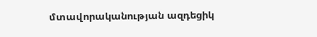մտավորականության ազդեցիկ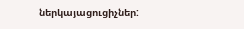ներկայացուցիչներ: